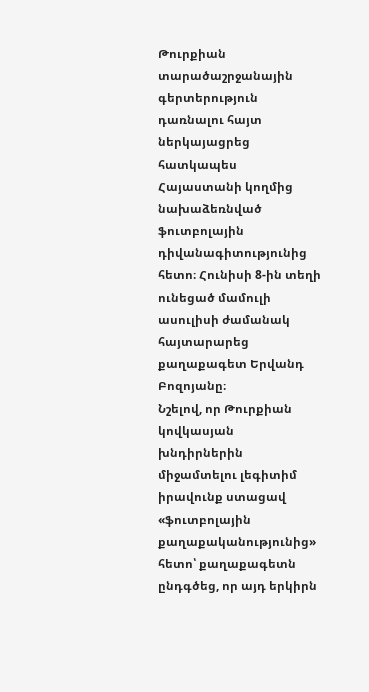Թուրքիան տարածաշրջանային գերտերություն դառնալու հայտ ներկայացրեց հատկապես Հայաստանի կողմից նախաձեռնված ֆուտբոլային դիվանագիտությունից հետո։ Հունիսի 8-ին տեղի ունեցած մամուլի ասուլիսի ժամանակ հայտարարեց քաղաքագետ Երվանդ Բոզոյանը։
Նշելով, որ Թուրքիան կովկասյան խնդիրներին միջամտելու լեգիտիմ իրավունք ստացավ «ֆուտբոլային քաղաքականությունից» հետո՝ քաղաքագետն ընդգծեց, որ այդ երկիրն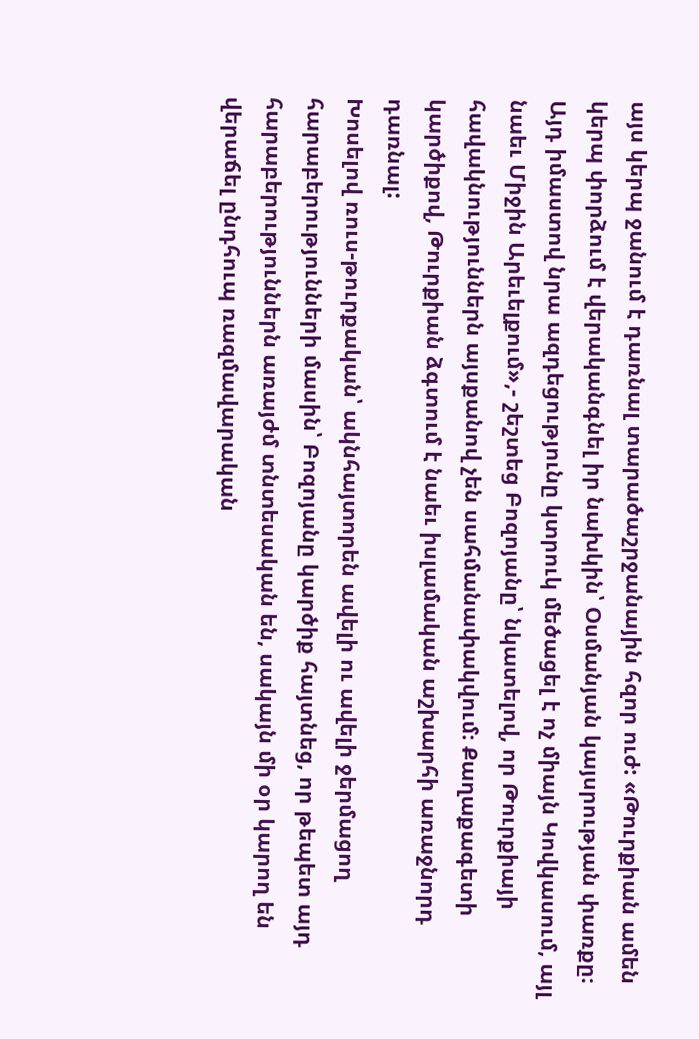այս կերպ ջանում է դառնալ տարածաշրջանային հզոր ուժ: «Թուրքիան ամեն կերպ փորձում է վերականգնել իր նախկին՝ Օսմանյան կայսրության փառքը։ Այդ իմաստով նրա ազդեցությունը կտրուկ մեծացել է ոչ միայն Կովկասում, այլ նաեւ Միջին Արեւելքում»,- շեշտեց Բոզոյանը՝ նկատելով, որ Թուրքիայի հավակնություններն այսքանով չեն սահմանափակվում։ Քաղաքագետի կարծիքով, Թուրքիան ձգտում է նաեւ իսլամական աշխարհի առաջնորդ դառնալ:
Խոսելով ռուս-թուրքական՝ ակնհայտորեն ավելի ու ավելի ջերմացող հարաբերությունների մասին՝ Բոզոյանը կարծիք հայտնեց, որ թեպետ այդ հարաբերություններն առայժմ տնտեսական են, սակայն մի օր կարող են վերաճել ընդհուպ ռազմավարական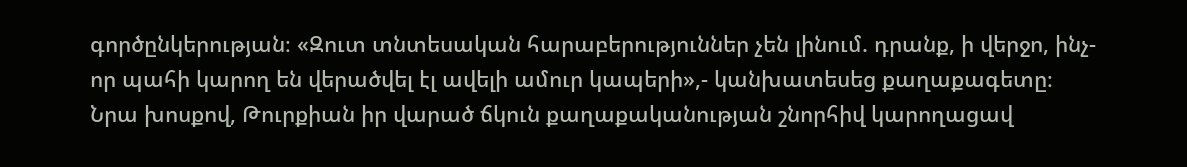գործընկերության։ «Զուտ տնտեսական հարաբերություններ չեն լինում. դրանք, ի վերջո, ինչ-որ պահի կարող են վերածվել էլ ավելի ամուր կապերի»,- կանխատեսեց քաղաքագետը։
Նրա խոսքով, Թուրքիան իր վարած ճկուն քաղաքականության շնորհիվ կարողացավ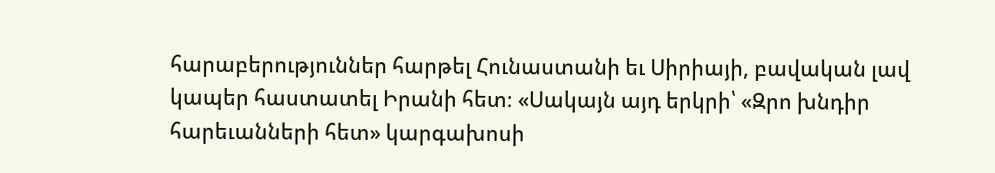հարաբերություններ հարթել Հունաստանի եւ Սիրիայի, բավական լավ կապեր հաստատել Իրանի հետ։ «Սակայն այդ երկրի՝ «Զրո խնդիր հարեւանների հետ» կարգախոսի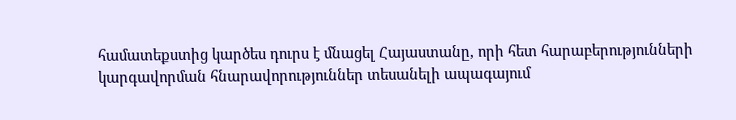համատեքստից կարծես դուրս է մնացել Հայաստանը, որի հետ հարաբերությունների կարգավորման հնարավորություններ տեսանելի ապագայում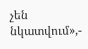չեն նկատվում»,-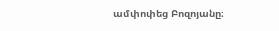ամփոփեց Բոզոյանը։